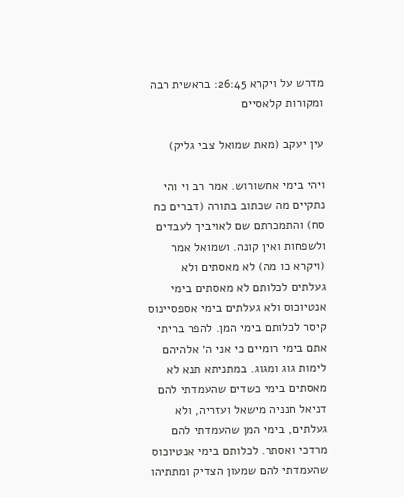מדרש על ויקרא 26:45: בראשית רבה ומקורות קלאסיים

עין יעקב (מאת שמואל צבי גליק)

ויהי בימי אחשורוש. אמר רב וי והי נתקיים מה שכתוב בתורה (דברים כח סח) והתמכרתם שם לאויביך לעבדים ולשפחות ואין קונה. ושמואל אמר (ויקרא כו מה) לא מאסתים ולא געלתים לכלותם לא מאסתים בימי אנטיוכוס ולא געלתים בימי אספסיינוס קיסר לכלותם בימי המן. להפר בריתי אתם בימי רומיים כי אני ה׳ אלהיהם לימות גוג ומגוג. במתניתא תנא לא מאסתים בימי כשדים שהעמדתי להם דניאל חנניה מישאל ועזריה, ולא געלתים, בימי המן שהעמדתי להם מרדכי ואסתר. לכלותם בימי אנטיוכוס שהעמדתי להם שמעון הצדיק ומתתיהו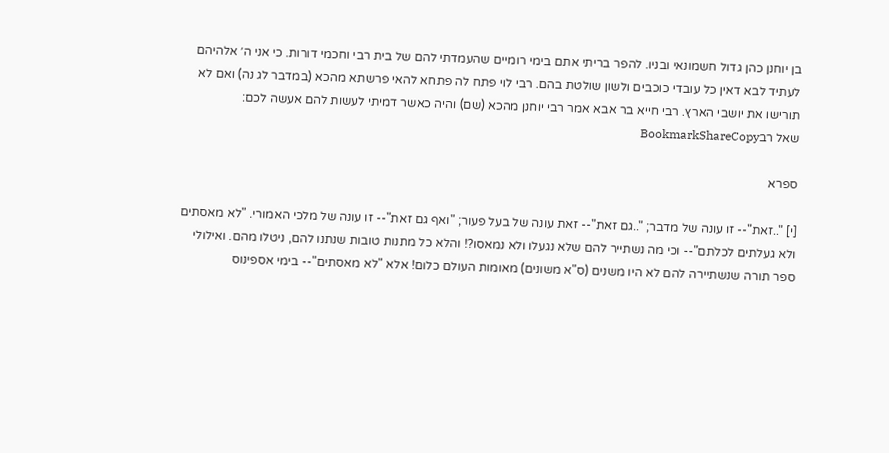בן יוחנן כהן גדול חשמונאי ובניו. להפר בריתי אתם בימי רומיים שהעמדתי להם של בית רבי וחכמי דורות. כי אני ה׳ אלהיהם לעתיד לבא דאין כל עובדי כוכבים ולשון שולטת בהם. רבי לוי פתח לה פתחא להאי פרשתא מהכא (במדבר לג נה) ואם לא תורישו את יושבי הארץ. רבי חייא בר אבא אמר רבי יוחנן מהכא (שם) והיה כאשר דמיתי לעשות להם אעשה לכם:
שאל רבBookmarkShareCopy

ספרא

[י] "..זאת"-- זו עונה של מדבר; "..גם זאת"-- זאת עונה של בעל פעור; "ואף גם זאת"-- זו עונה של מלכי האמורי. "לא מאסתים ולא געלתים לכלֹתם"-- וכי מה נשתייר להם שלא נגעלו ולא נמאסו?! והלא כל מתנות טובות שנתנו להם, ניטלו מהם. ואילולי ספר תורה שנשתיירה להם לא היו משנים (ס"א משונים) מאומות העולם כלום! אלא "לא מאסתים"-- בימי אספינוס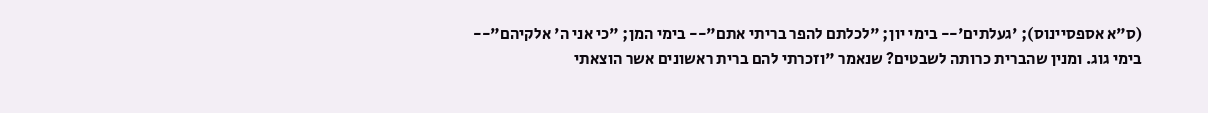(ס"א אספסיינוס); 'געלתים'-- בימי יון; "לכלתם להפר בריתי אתם"-- בימי המן; "כי אני ה' אלקיהם"-- בימי גוג. ומנין שהברית כרותה לשבטים? שנאמר "וזכרתי להם ברית ראשונים אשר הוצאתי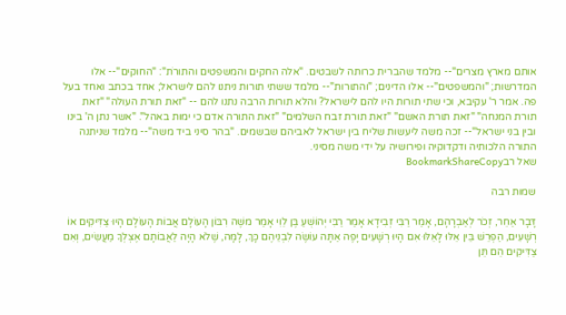אותם מארץ מצרים"-- מלמד שהברית כרותה לשבטים. "אלה החקים והמשפטים והתורֹת": "החוקים"-- אלו המדרשות; "והמשפטים"-- אלו הדינים; "והתורות"-- מלמד ששתי תורות ניתנו להם לישראל; אחד בכתב ואחד בעל פה. אמר ר' עקיבא, וכי שתי תורות היו להם לישראל? והלא תורות הרבה נתנו להם -- "זאת תורת העולה" "זאת תורת המנחה" "זאת תורת האשם" "זאת תורת זבח השלמים" "זאת התורה אדם כי ימות באהל". "אשר נתן ה' בינו ובין בני ישראל"-- זכה משה ליעשות שליח בין ישראל לאביהם שבשמים. "בהר סיני ביד משה"-- מלמד שניתנה התורה הלכותיה ודקדוקיה ופירושיה על ידי משה מסיני.
שאל רבBookmarkShareCopy

שמות רבה

דָּבָר אַחֵר, זְכֹר לְאַבְרָהָם, אָמַר רַבִּי זְבִידָא אָמַר רַבִּי יְהוֹשֻׁעַ בֶּן לֵוִי אָמַר משֶׁה רִבּוֹן הָעוֹלָם אֲבוֹת הָעוֹלָם הָיוּ צַדִּיקִים אוֹ רְשָׁעִים, הַפְרֵשׁ בֵּין אֵלּוּ לָאֵלּוּ אִם הָיוּ רְשָׁעִים יָפֶה אַתָּה עוֹשֶׂה לִבְנֵיהֶם כָּךְ, לָמָּה, שֶׁלֹא הָיָה לַאֲבוֹתָם אֶצְלְךָ מַעֲשִׂים, וְאִם צַדִּיקִים הֵם תֵּן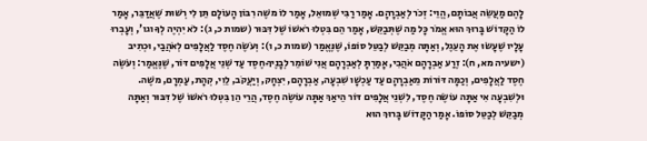לָהֶם מַעֲשֵׂה אֲבוֹתָם, הֱוֵי: זְכֹר לְאַבְרָהָם. אָמַר רַבִּי שְׁמוּאֵל, אָמַר לוֹ משֶׁה רִבּוֹן הָעוֹלָם תֵּן לִי רְשׁוּת שֶׁאֲדַבֵּר, אָמַר לוֹ הַקָּדוֹשׁ בָּרוּךְ הוּא אֱמֹר כָּל מַה שֶּׁתְּבַקֵּשׁ, אָמַר הֵם בִּטְלוּ רֹאשׁוֹ שֶׁל דִּבּוּר (שמות כ, ג): לֹא יִהְיֶה לְךָ וגו', וְעָבְרוּ עָלָיו שֶׁעָשׂוּ אֶת הָעֵגֶל, וְאַתָּה מְבַקֵּשׁ לְבַטֵּל סוֹפוֹ, שֶׁנֶּאֱמַר (שמות כ, ו): וְעֹשֶׂה חֶסֶד לַאֲלָפִים לְאֹהֲבַי, וּכְתִיב (ישעיה מא, ח): זֶרַע אַבְרָהָם אֹהֲבִי, אָמַרְתָּ לְאַבְרָהָם אֲנִי שׁוֹמֵר לְבָנֶיךָ חֶסֶד עַד שְׁנֵי אֲלָפִים דּוֹר, שֶׁנֶּאֱמַר: וְעֹשֶׂה חֶסֶד לַאֲלָפִים, וְכַמָּה דּוֹרוֹת מֵאַבְרָהָם עַד עַכְשָׁו שִׁבְעָה, אַבְרָהָם, יִצְחָק, וְיַעֲקֹב, לֵוִי, קְהָת, עַמְרָם, משֶׁה. וּלְשִׁבְעָה אִי אַתָּה עוֹשֶׂה חֶסֶד, לִשְׁנֵי אֲלָפִים דּוֹר הֵיאַךְ אַתָּה עוֹשֶׂה חֶסֶד, הֲרֵי הֵן בִּטְּלוּ רֹאשׁוֹ שֶׁל דִּבּוּר וְאַתָּה מְבַקֵּשׁ לְבַטֵּל סוֹפוֹ. אָמַר הַקָּדוֹשׁ בָּרוּךְ הוּא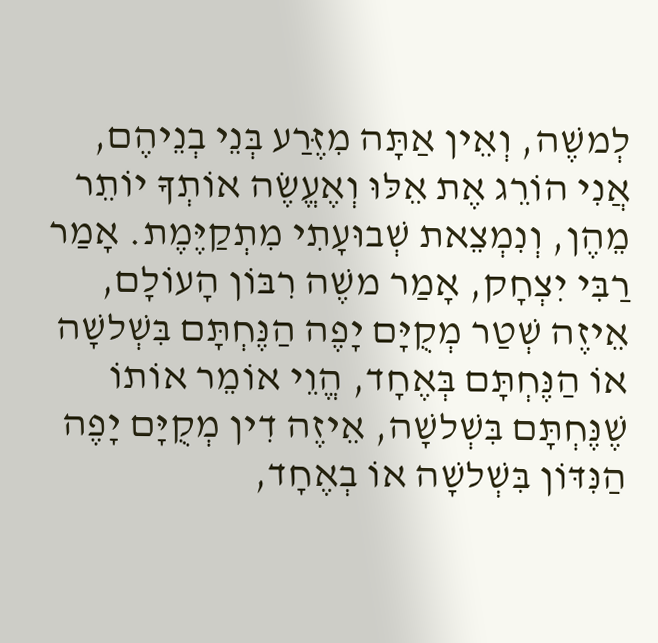לְמשֶׁה, וְאֵין אַתָּה מִזֶּרַע בְּנֵי בְנֵיהֶם, אֲנִי הוֹרֵג אֶת אֵלּוּ וְאֶעֱשֶׂה אוֹתְךָ יוֹתֵר מֵהֶן, וְנִמְצֵאת שְׁבוּעָתִי מִתְקַיֶּמֶת. אָמַר רַבִּי יִצְחָק, אָמַר משֶׁה רִבּוֹן הָעוֹלָם, אֵיזֶה שְׁטַר מְקֻיָּם יָפֶה הַנֶּחְתָּם בִּשְׁלשָׁה אוֹ הַנֶּחְתָּם בְּאֶחָד, הֱוֵי אוֹמֵר אוֹתוֹ שֶׁנֶּחְתָּם בִּשְׁלשָׁה, אֵיזֶה דִין מְקֻיָּם יָפֶה הַנִּדּוֹן בִּשְׁלשָׁה אוֹ בְאֶחָד,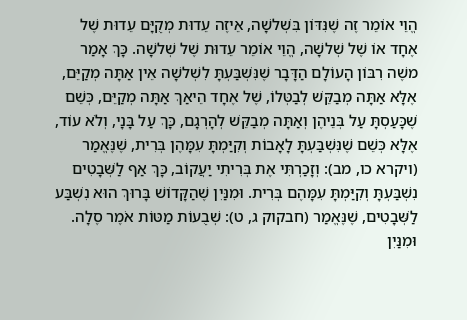הֱוֵי אוֹמֵר זֶה שֶׁנִּדּוֹן בִּשְׁלשָׁה, אֵיזֶה עֵדוּת מְקֻיָּם עֵדוּת שֶׁל אֶחָד אוֹ שֶׁל שְׁלשָׁה, הֱוֵי אוֹמֵר עֵדוּת שֶׁל שְׁלשָׁה. כָּךְ אָמַר משֶׁה רִבּוֹן הָעוֹלָם הַדָּבָר שֶׁנִּשְׁבַּעְתָּ לִשְׁלשָׁה אֵין אַתָּה מְקַיֵּם, אֶלָּא אַתָּה מְבַקֵּשׁ לְבַטְּלוֹ, שֶׁל אֶחָד הֵיאַךְ אַתָּה מְקַיֵּם, כְּשֵׁם שֶׁכָּעַסְתָּ עַל בְּנֵיהֶן וְאַתָּה מְבַקֵּשׁ לְהָרְגָם, כָּךְ עַל בָּנָי, וְלֹא עוֹד, אֶלָּא כְּשֵׁם שֶׁנִּשְׁבַּעְתָּ לָאָבוֹת וְקִיַּמְתָּ עִמָּהֶן בְּרִית, שֶׁנֶּאֱמַר (ויקרא כו, מב): וְזָכַרְתִּי אֶת בְּרִיתִי יַעֲקוֹב, כָּךְ אַף לַשְּׁבָטִים נִשְׁבַּעְתָּ וְקִיַּמְתָּ עִמָּהֶם בְּרִית. וּמִנַּיִן שֶׁהַקָּדוֹשׁ בָּרוּךְ הוּא נִשְׁבַּע לַשְּׁבָטִים, שֶׁנֶּאֱמַר (חבקוק ג, ט): שְׁבֻעוֹת מַטּוֹת אֹמֶר סֶלָה. וּמִנַּיִן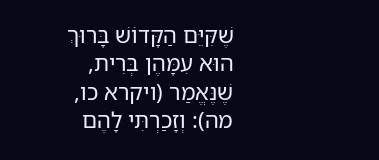שֶׁקִּיֵּם הַקָּדוֹשׁ בָּרוּךְ הוּא עִמָּהֶן בְּרִית, שֶׁנֶּאֱמַר (ויקרא כו, מה): וְזָכַרְתִּי לָהֶם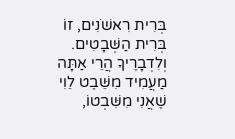בְּרִית רִאשֹׁנִים, זוֹ בְּרִית הַשְּׁבָטִים. וְלִדְבָרֶיךָ הֲרֵי אַתָּה מַעֲמִיד מִשֵּׁבֶט לֵוִי שֶׁאֲנִי מִשִּׁבְטוֹ,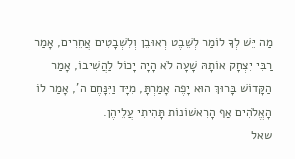מַה יֵּשׁ לְךָ לוֹמַר לְשֵׁבֶט רְאוּבֵן וְלִשְׁבָטִים אֲחֵרִים, אָמַר רַבִּי יִצְחָק אוֹתָהּ שָׁעָה לֹא הָיָה יָכוֹל לַהֲשִׁיבוֹ, אָמַר הַקָּדוֹשׁ בָּרוּךְ הוּא יָפֶה אָמַרְתָּ, מִיָּד וַיִּנָּחֶם ה', אָמַר לוֹ הָאֱלֹהִים אַף הָרִאשׁוֹנוֹת תָּהִיתִי עֲלֵיהֶן.
שאל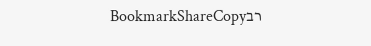רבBookmarkShareCopy